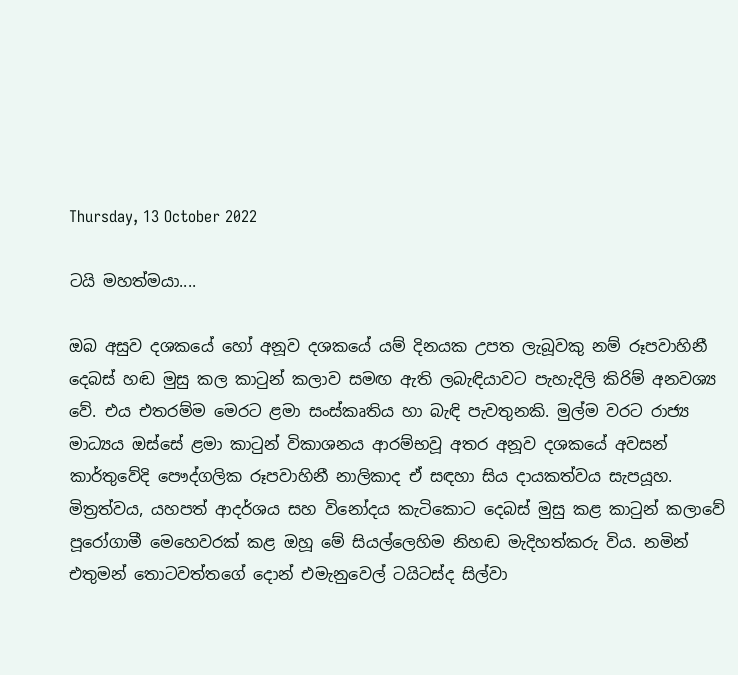Thursday, 13 October 2022

ටයි මහත්මයා....

ඔබ අසුව දශකයේ හෝ අනූව දශකයේ යම් දිනයක උපත ලැබූවකු නම් රූපවාහිනී දෙබස් හඬ මුසු කල කාටුන් කලාව සමඟ ඇති ලබැඳියාවට පැහැදිලි කිරිම් අනවශ්‍ය වේ. එය එතරම්ම මෙරට ළමා සංස්කෘතිය හා බැඳි පැවතුනකි. මුල්ම වරට රාජ්‍ය මාධ්‍යය ඔස්සේ ළමා කාටුන් විකාශනය ආරම්භවූ අතර අනූව දශකයේ අවසන් කාර්තුවේදි පෞද්ගලික රූපවාහිනී නාලිකාද ඒ සඳහා සිය දායකත්වය සැපයූහ. මිත්‍රත්වය, යහපත් ආදර්ශය සහ විනෝදය කැටිකොට දෙබස් මුසු කළ කාටුන් කලාවේ පූරෝගාමී මෙහෙවරක් කළ ඔහූ මේ සියල්ලෙහිම නිහඬ මැදිහත්කරු විය. නමින් එතුමන් තොටවත්තගේ දොන් එමැනුවෙල් ටයිටස්ද සිල්වා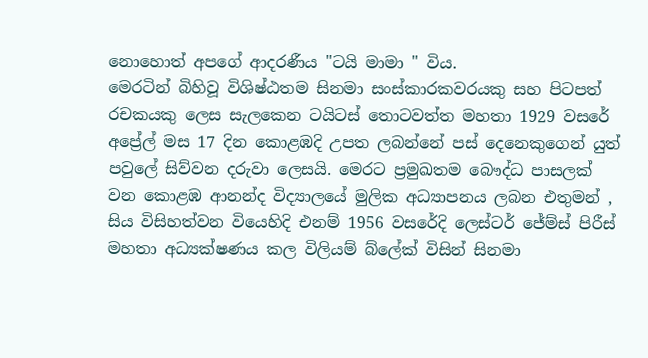නොහොත් අපගේ ආදරණීය "ටයි මාමා " විය.
මෙරටින් බිහිවූ විශිෂ්ඨතම සිනමා සංස්කාරකවරයකු සහ පිටපත් රචකයකු ලෙස සැලකෙන ටයිටස් තොටවත්ත මහතා 1929 වසරේ අප්‍රේල් මස 17 දින කොළඹදි උපත ලබන්නේ පස් දෙනෙකුගෙන් යුත් පවුලේ සිව්වන දරුවා ලෙසයි. මෙරට ප්‍රමුඛතම බෞද්ධ පාසලක් වන කොළඹ ආනන්ද විද්‍යාලයේ මුලික අධ්‍යාපනය ලබන එතුමන් , සිය විසිහත්වන වියෙහිදි එනම් 1956 වසරේදි ලෙස්ටර් ජේම්ස් පිරීස් මහතා අධ්‍යක්ෂණය කල විලියම් බ්ලේක් විසින් සිනමා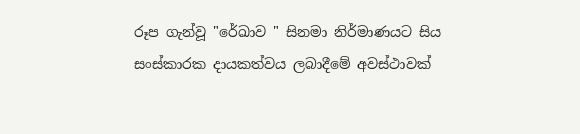රූප ගැන්වූ "රේඛාව " සිනමා නිර්මාණයට සිය සංස්කාරක දායකත්වය ලබාදීමේ අවස්ථාවක්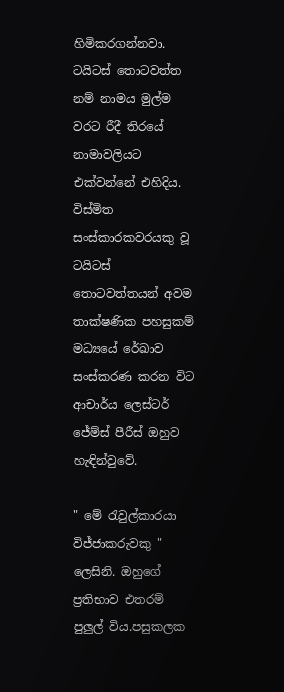හිමිකරගන්නවා. ටයිටස් තොටවත්ත නම් නාමය මුල්ම වරට රීදී තිරයේ නාමාවලියට එක්වන්නේ එහිදිය. විස්මිත සංස්කාරකවරයකු වූ ටයිටස් තොටවත්තයන් අවම තාක්ෂණික පහසුකම් මධ්‍යයේ රේඛාව සංස්කරණ කරන විට ආචාර්ය ලෙස්ටර් ජේම්ස් පීරීස් ඔහුව හැඳින්වුවේ.

" මේ රැවුල්කාරයා විජ්ජාකරුවකු " ලෙසිනි. ඔහුගේ ප්‍රතිභාව එතරම් පුලුල් විය.පසුකලක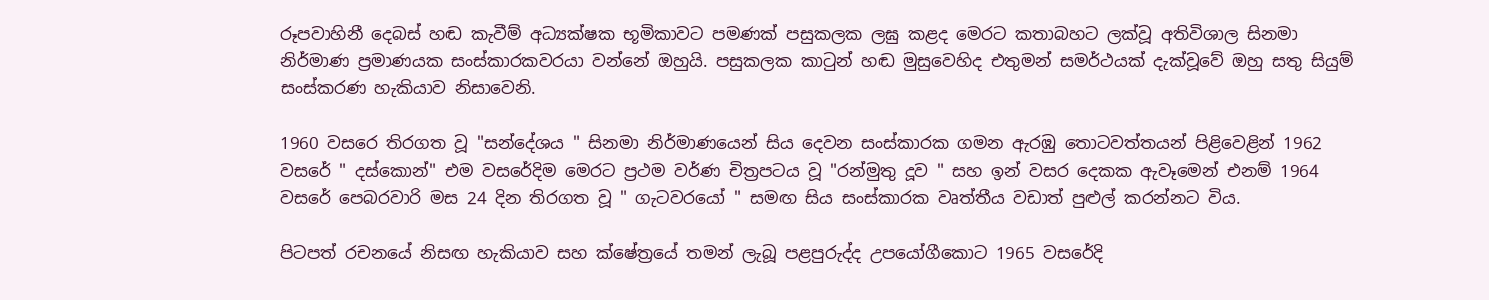රූපවාහිනී දෙබස් හඬ කැවීම් අධ්‍යක්ෂක භූමිකාවට පමණක් පසුකලක ලඝු කළද මෙරට කතාබහට ලක්වූ අතිවිශාල සිනමා නිර්මාණ ප්‍රමාණයක සංස්කාරකවරයා වන්නේ ඔහුයි. පසුකලක කාටුන් හඬ මුසුවෙහිද එතුමන් සමර්ථයක් දැක්වූවේ ඔහු සතු සියුම් සංස්කරණ හැකියාව නිසාවෙනි.

1960 වසරෙ තිරගත වූ "සන්දේශය " සිනමා නිර්මාණයෙන් සිය දෙවන සංස්කාරක ගමන ඇරඹු තොටවත්තයන් පිළිවෙළින් 1962 වසරේ " දස්කොන්" එම වසරේදිම මෙරට ප්‍රථම වර්ණ චිත්‍රපටය වූ "රන්මුතු දූව " සහ ඉන් වසර දෙකක ඇවෑමෙන් එනම් 1964 වසරේ පෙබරවාරි මස 24 දින තිරගත වූ " ගැටවරයෝ " සමඟ සිය සංස්කාරක වෘත්තීය වඩාත් පුළුල් කරන්නට විය.

පිටපත් රචනයේ නිසඟ හැකියාව සහ ක්ෂේත්‍රයේ තමන් ලැබූ පළපුරුද්ද උපයෝගීකොට 1965 වසරේදි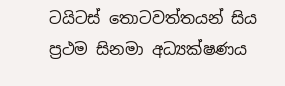ටයිටස් තොටවත්තයන් සිය ප්‍රථම සිනමා අධ්‍යක්ෂණය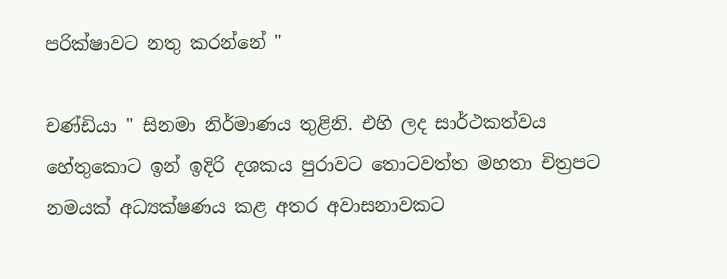පරික්ෂාවට නතු කරන්නේ "

චණ්ඩියා " සිනමා නිර්මාණය තුළිනි. එහි ලද සාර්ථකත්වය හේතුකොට ඉන් ඉදිරි දශකය පුරාවට තොටවත්ත මහතා චිත්‍රපට නමයක් අධ්‍යක්ෂණය කළ අතර අවාසනාවකට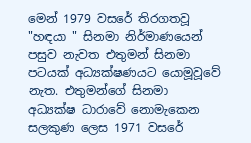මෙන් 1979 වසරේ තිරගතවූ "හඳයා " සිනමා නිර්මාණයෙන් පසුව නැවත එතුමන් සිනමා පටයක් අධ්‍යක්ෂණයට යොමූවූවේ නැත. එතුමන්ගේ සිනමා අධ්‍යක්ෂ ධාරාවේ නොමැකෙන සලකුණ ලෙස 1971 වසරේ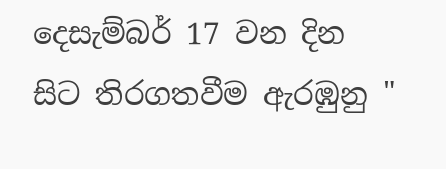දෙසැම්බර් 17 වන දින සිට තිරගතවීම ඇරඹුනු "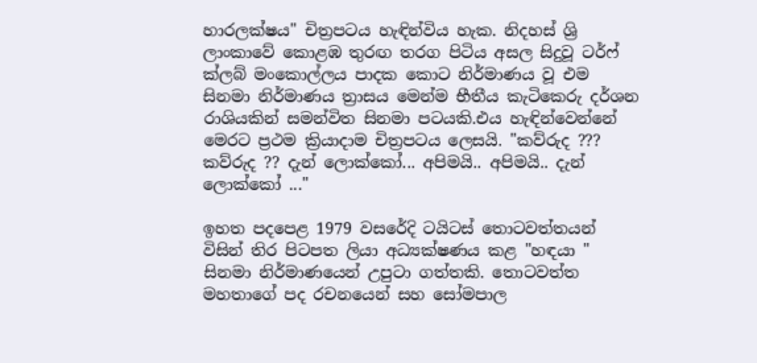හාරලක්ෂය" චිත්‍රපටය හැඳින්විය හැක. නිදහස් ශ්‍රි ලාංකාවේ කොළඹ තුරඟ තරග පිටිය අසල සිදුවූ ටර්ෆ් ක්ලබ් මංකොල්ලය පාදක කොට නිර්මාණය වූ එම සිනමා නිර්මාණය ත්‍රාසය මෙන්ම භීතීය කැටිකෙරු දර්ශන රාශියකින් සමන්විත සිනමා පටයකි.එය හැඳින්වෙන්නේ මෙරට ප්‍රථම ක්‍රියාදාම චිත්‍රපටය ලෙසයි. "කව්රුද ??? කව්රුද ?? දැන් ලොක්කෝ... අපිමයි.. අපිමයි.. දැන් ලොක්කෝ ..."

ඉහත පදපෙළ 1979 වසරේදි ටයිටස් තොටවත්තයන් විසින් තිර පිටපත ලියා අධ්‍යක්ෂණය කළ "හඳයා " සිනමා නිර්මාණයෙන් උපුටා ගත්තකි. තොටවත්ත මහතාගේ පද රචනයෙන් සහ සෝමපාල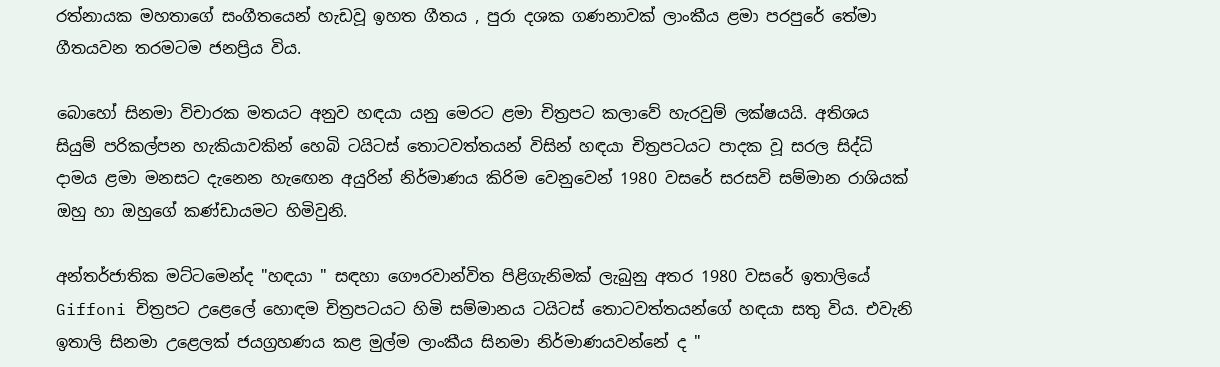රත්නායක මහතාගේ සංගීතයෙන් හැඩවූ ඉහත ගීතය , පුරා දශක ගණනාවක් ලාංකීය ළමා පරපුරේ තේමා ගීතයවන තරමටම ජනප්‍රිය විය.

බොහෝ සිනමා විචාරක මතයට අනුව හඳයා යනු මෙරට ළමා චිත්‍රපට කලාවේ හැරවුම් ලක්ෂයයි. අතිශය සියුම් පරිකල්පන හැකියාවකින් හෙබි ටයිටස් තොටවත්තයන් විසින් හඳයා චිත්‍රපටයට පාදක වූ සරල සිද්ධි දාමය ළමා මනසට දැනෙන හැඟෙන අයුරින් නිර්මාණය කිරිම වෙනුවෙන් 1980 වසරේ සරසවි සම්මාන රාශියක් ඔහු හා ඔහුගේ කණ්ඩායමට හිමිවුනි.

අන්තර්ජාතික මට්ටමෙන්ද "හඳයා " සඳහා ගෞරවාන්විත පිළිගැනිමක් ලැබුනු අතර 1980 වසරේ ඉතාලියේ Giffoni චිත්‍රපට උළෙලේ හොඳම චිත්‍රපටයට හිමි සම්මානය ටයිටස් තොටවත්තයන්ගේ හඳයා සතු විය. එවැනි ඉතාලි සිනමා උළෙලක් ජයග්‍රහණය කළ මුල්ම ලාංකීය සිනමා නිර්මාණයවන්නේ ද "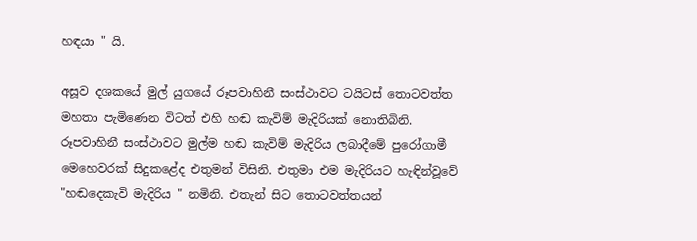හඳයා " යි.

අසූව දශකයේ මුල් යුගයේ රූපවාහිනී සංස්ථාවට ටයිටස් තොටවත්ත මහතා පැමිණෙන විටත් එහි හඬ කැවිම් මැදිරියක් නොතිබිනි. රූපවාහිනී සංස්ථාවට මුල්ම හඬ කැවිම් මැදිරිය ලබාදීමේ පුරෝගාමී මෙහෙවරක් සිදුකළේද එතුමන් විසිනි. එතුමා එම මැදිරියට හැඳින්වූවේ "හඬදෙකැවි මැදිරිය " නමිනි. එතැන් සිට තොටවත්තයන්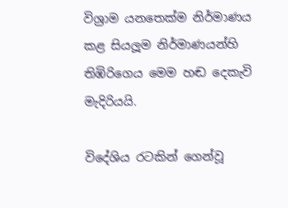විශ්‍රාම යනතෙක්ම නිර්මාණය කළ සියලූම නිර්මාණයන්හි තිඹිරිගෙය මෙම හඬ දෙකැවි මැදිරියයි.

විදේශිය රටකින් ගෙන්වූ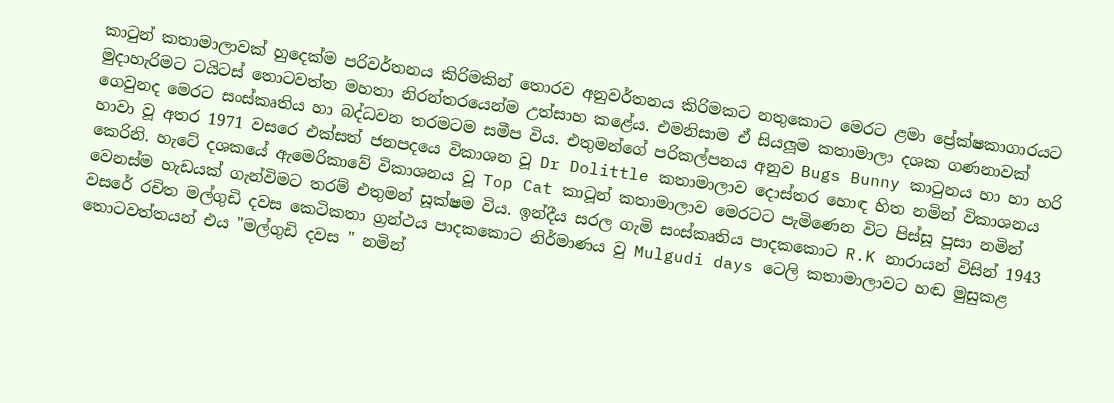කාටුන් කතාමාලාවක් හුදෙක්ම පරිවර්තනය කිරිමකින් තොරව අනුවර්තනය කිරිමකට නතුකොට මෙරට ළමා ප්‍රේක්ෂකාගාරයට මුදාහැරිමට ටයිටස් තොටවත්ත මහතා නිරන්තරයෙන්ම උත්සාහ කළේය. එමනිසාම ඒ සියලූම කතාමාලා දශක ගණනාවක් ගෙවුනද මෙරට සංස්කෘතිය හා බද්ධවන තරමටම සමීප විය. එතුමන්ගේ පරිකල්පනය අනුව Bugs Bunny කාටුනය හා හා හරි හාවා වූ අතර 1971 වසරෙ එක්සත් ජනපදයෙ විකාශන වූ Dr Dolittle කතාමාලාව දොස්තර හොඳ හිත නමින් විකාශනය කෙරිනි. හැටේ දශකයේ ඇමෙරිකාවේ විකාශනය වූ Top Cat කාටූන් කතාමාලාව මෙරටට පැමිණෙන විට පිස්සූ පූසා නමින් වෙනස්ම හැඩයක් ගැන්විමට තරම් එතුමන් සූක්ෂම විය. ඉන්දීය සරල ගැමි සංස්කෘතිය පාදකකොට R.K නාරායන් විසින් 1943 වසරේ රචිත මල්ගුඩි දවස කෙටිකතා ග්‍රන්ථය පාදකකොට නිර්මාණය වු Mulgudi days ටෙලි කතාමාලාවට හඬ මුසුකළ තොටවත්තයන් එය "මල්ගුඩි දවස " නමින්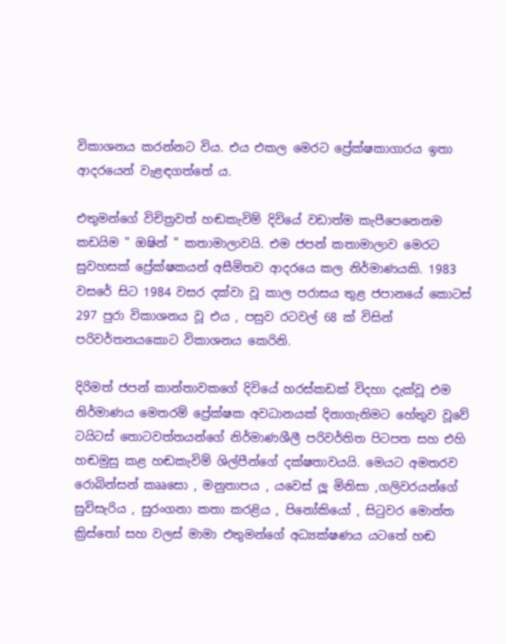විකාශනය කරන්නට විය. එය එකල මෙරට ප්‍රේක්ෂකාගාරය ඉතා ආදරයෙන් වැළඳගත්තේ ය.

එතුමන්ගේ විචිත්‍රවත් හඬකැවිම් දිවියේ වඩාත්ම කැපීපෙනෙනම කඩයිම " ඔෂින් " කතාමාලාවයි. එම ජපන් කතාමාලාව මෙරට සුවහසක් ප්‍රේක්ෂකයන් අසීමිතව ආදරයෙ කල නිර්මාණයකි. 1983 වසරේ සිට 1984 වසර දක්වා වූ කාල පරාසය තුළ ජපානයේ කොටස් 297 පුරා විකාශනය වූ එය , පසුව රටවල් 68 ක් විසින් පරිවර්තනයකොට විකාශනය කෙරිනි.

දිරිමත් ජපන් කාන්තාවකගේ දිවියේ හරස්කඩක් විදහා දැක්වූ එම නිර්මාණය මෙතරම් ප්‍රේක්ෂක අවධානයක් දිනාගැනිමට හේතුව වූවේ ටයිටස් තොටවත්තයන්ගේ නිර්මාණශීලී පරිවර්තිත පිටපත සහ එහි හඬමුසු කළ හඬකැවිම් ශිල්පීන්ගේ දක්ෂතාවයයි. මෙයට අමතරව රොබින්සන් කෲසො , මනුතාපය , යවෙස් ලූ මිනිසා ,ගලිවරයන්ගේ සුවිසැරිය , සුරංගනා කතා කරළිය , පිනෝකියෝ , සිටුවර මොන්ත ක්‍රිස්තෝ සහ වලස් මාමා එතුමන්ගේ අධ්‍යක්ෂණය යටතේ හඬ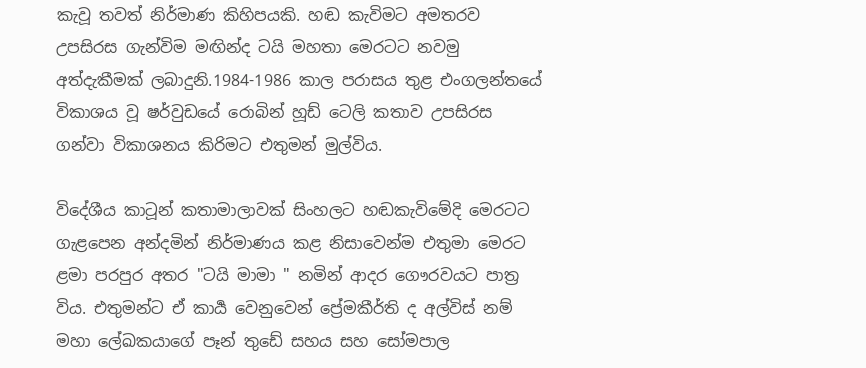කැවූ තවත් නිර්මාණ කිහිපයකි. හඬ කැවිමට අමතරව උපසිරස ගැන්විම මඟින්ද ටයි මහතා මෙරටට නවමු අත්දැකීමක් ලබාදුනි.1984-1986 කාල පරාසය තුළ එංගලන්තයේ විකාශය වූ ෂර්වුඩයේ රොබින් හූඩ් ටෙලි කතාව උපසිරස ගන්වා විකාශනය කිරිමට එතුමන් මුල්විය.

විදේශීය කාටූන් කතාමාලාවක් සිංහලට හඬකැවිමේදි මෙරටට ගැළපෙන අන්දමින් නිර්මාණය කළ නිසාවෙන්ම එතුමා මෙරට ළමා පරපුර අතර "ටයි මාමා " නමින් ආදර ගෞරවයට පාත්‍ර විය. එතුමන්ට ඒ කාර්‍ය වෙනුවෙන් ප්‍රේමකීර්ති ද අල්විස් නම් මහා ලේඛකයාගේ පෑන් තුඩේ සහය සහ සෝමපාල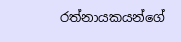රත්නායකයන්ගේ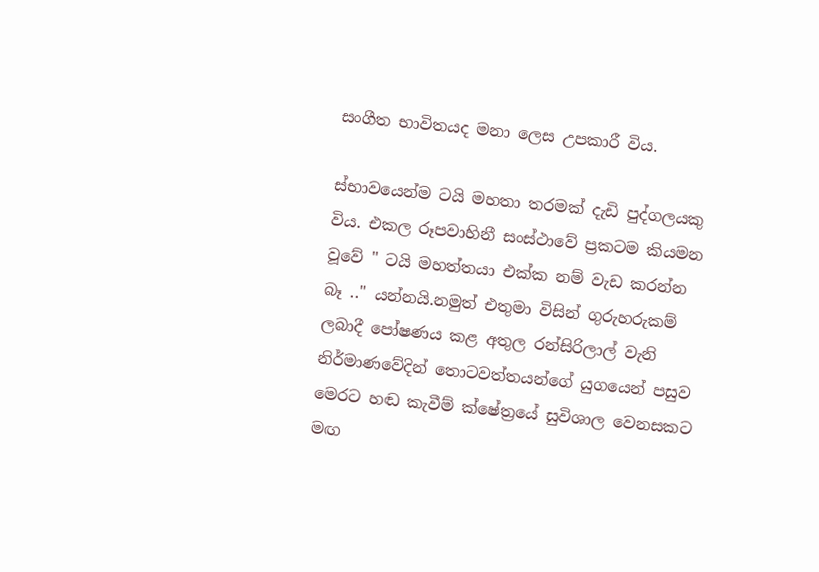සංගීත භාවිතයද මනා ලෙස උපකාරී විය.

ස්භාවයෙන්ම ටයි මහතා තරමක් දැඩි පුද්ගලයකු විය. එකල රූපවාහිනී සංස්ථාවේ ප්‍රකටම කියමන වූවේ " ටයි මහත්තයා එක්ක නම් වැඩ කරන්න බෑ .." යන්නයි.නමුත් එතුමා විසින් ගුරුහරුකම් ලබාදී පෝෂණය කළ අතුල රන්සිරිලාල් වැනි නිර්මාණවේදින් තොටවත්තයන්ගේ යුගයෙන් පසුව මෙරට හඬ කැවීම් ක්ෂේත්‍රයේ සුවිශාල වෙනසකට මඟ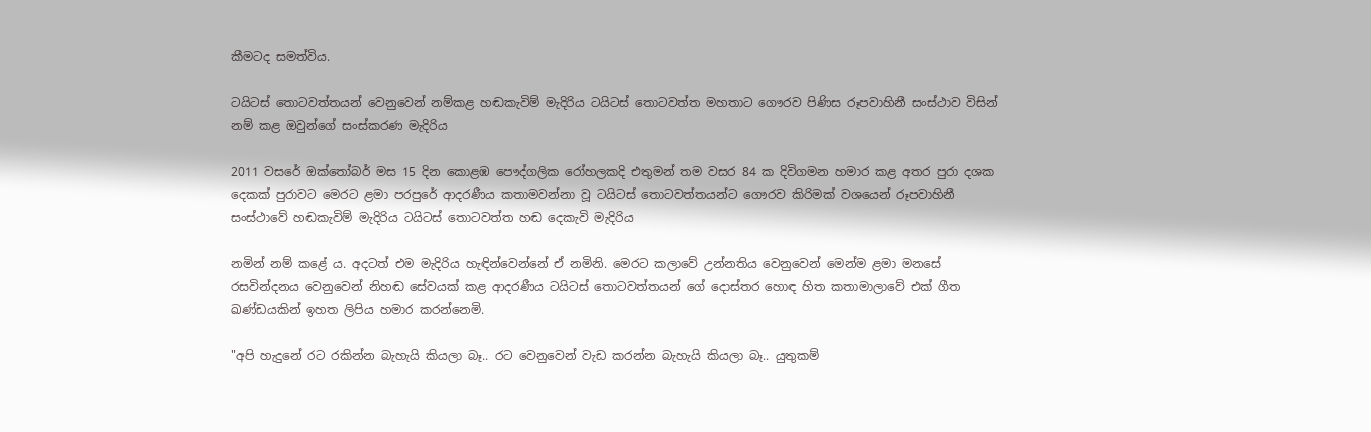කීමටද සමත්විය.

ටයිටස් තොටවත්තයන් වෙනුවෙන් නම්කළ හඬකැවිම් මැදිරිය ටයිටස් තොටවත්ත මහතාට ගෞරව පිණිස රූපවාහිනී සංස්ථාව විසින් නම් කළ ඔවුන්ගේ සංස්කරණ මැදිරිය

2011 වසරේ ඔක්තෝබර් මස 15 දින කොළඹ පෞද්ගලික රෝහලකදි එතුමන් තම වසර 84 ක දිවිගමන හමාර කළ අතර පුරා දශක දෙකක් පුරාවට මෙරට ළමා පරපුරේ ආදරණීය කතාමවන්නා වූ ටයිටස් තොටවත්තයන්ට ගෞරව කිරිමක් වශයෙන් රූපවාහිනී සංස්ථාවේ හඬකැවිම් මැදිරිය ටයිටස් තොටවත්ත හඬ දෙකැවි මැදිරිය

නමින් නම් කළේ ය. අදටත් එම මැදිරිය හැඳින්වෙන්නේ ඒ නමිනි. මෙරට කලාවේ උන්නතිය වෙනුවෙන් මෙන්ම ළමා මනසේ රසවින්දනය වෙනුවෙන් නිහඬ සේවයක් කළ ආදරණීය ටයිටස් තොටවත්තයන් ගේ දොස්තර හොඳ හිත කතාමාලාවේ එක් ගීත ඛණ්ඩයකින් ඉහත ලිපිය හමාර කරන්නෙමි.

"අපි හැදුනේ රට රකින්න බැහැයි කියලා බෑ.. රට වෙනුවෙන් වැඩ කරන්න බැහැයි කියලා බෑ.. යුතුකම්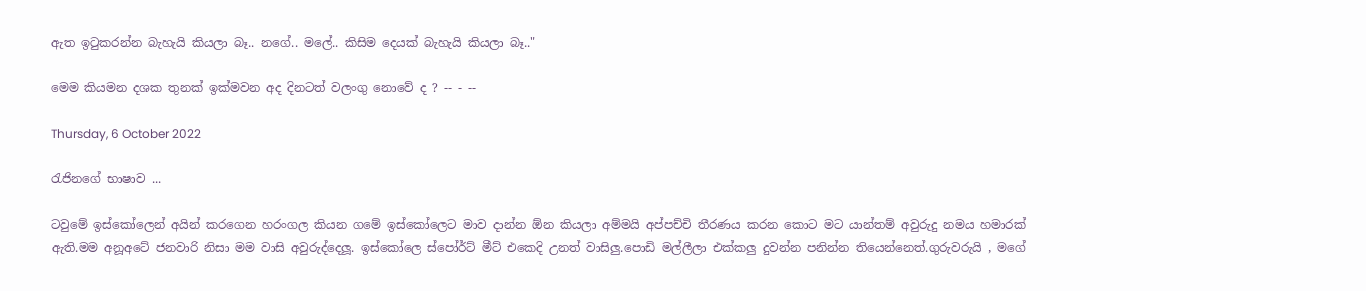ඇත ඉටුකරන්න බැහැයි කියලා බෑ.. නගේ.. මලේ.. කිසිම දෙයක් බැහැයි කියලා බෑ.."

මෙම කියමන දශක තුනක් ඉක්මවන අද දිනටත් වලංගු නොවේ ද ? -- - --

Thursday, 6 October 2022

රැජිනගේ භාෂාව ...

ටවුමේ ඉස්කෝලෙන් අයින් කරගෙන හරංගල කියන ගමේ ඉස්කෝලෙට මාව දාන්න ඕන කියලා අම්මයි අප්පච්චි තීරණය කරන කොට මට යාන්තම් අවුරුදු නමය හමාරක් ඇති.මම අනූඅටේ ජනවාරි නිසා මම වාසි අවුරුද්දෙලූ. ඉස්කෝලෙ ස්පෝර්ට් මීට් එකෙදි උනත් වාසිලු.පොඩි මල්ලීලා එක්කලු දුවන්න පනින්න තියෙන්නෙත්.ගුරුවරුයි , මගේ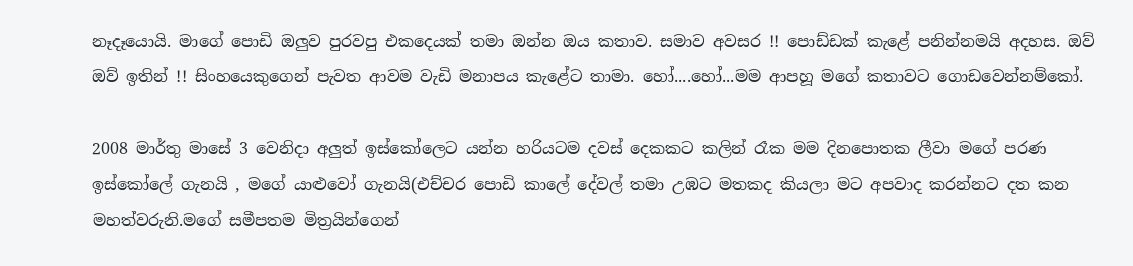නෑදෑයොයි. මාගේ පොඩි ඔලුව පුරවපු එකදෙයක් තමා ඔන්න ඔය කතාව. සමාව අවසර !! පොඩ්ඩක් කැළේ පනින්නමයි අදහස. ඔව් ඔව් ඉතින් !! සිංහයෙකුගෙන් පැවත ආවම වැඩි මනාපය කැළේට තාමා. හෝ....හෝ...මම ආපහූ මගේ කතාවට ගොඩවෙන්නම්කෝ.

2008 මාර්තු මාසේ 3 වෙනිදා අලුත් ඉස්කෝලෙට යන්න හරියටම දවස් දෙකකට කලින් රෑක මම දිනපොතක ලීවා මගේ පරණ ඉස්කෝලේ ගැනයි , මගේ යාළුවෝ ගැනයි(එච්චර පොඩි කාලේ දේවල් තමා උඹට මතකද කියලා මට අපවාද කරන්නට දත කන මහත්වරුනි.මගේ සමීපතම මිත්‍රයින්ගෙන්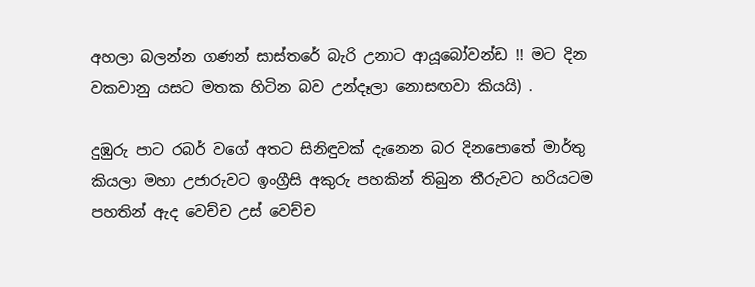අහලා බලන්න ගණන් සාස්තරේ බැරි උනාට ආයූබෝවන්ඩ !! මට දින වකවානු යසට මතක හිටින බව උන්දෑලා නොසඟවා කියයි) .

දුඹුරු පාට රබර් වගේ අතට සිනිඳුවක් දැනෙන බර දිනපොතේ මාර්තු කියලා මහා උජාරුවට ඉංග්‍රීසි අකුරු පහකින් තිබුන තීරුවට හරියටම පහතින් ඇද වෙච්ච උස් වෙච්ච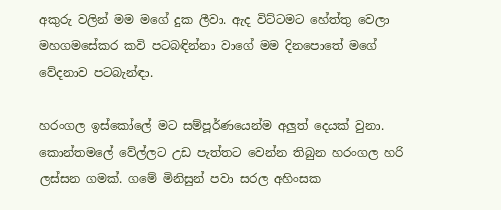අකුරු වලින් මම මගේ දුක ලීවා. ඇද විට්ටමට හේත්තු වෙලා මහගමසේකර කවි පටබඳින්නා වාගේ මම දිනපොතේ මගේ වේදනාව පටබැන්ඳා.

හරංගල ඉස්කෝලේ මට සම්පූර්ණයෙන්ම අලුත් දෙයක් වුනා. කොන්තමලේ වේල්ලට උඩ පැත්තට වෙන්න තිබුන හරංගල හරි ලස්සන ගමක්. ගමේ මිනිසුන් පවා සරල අහිංසක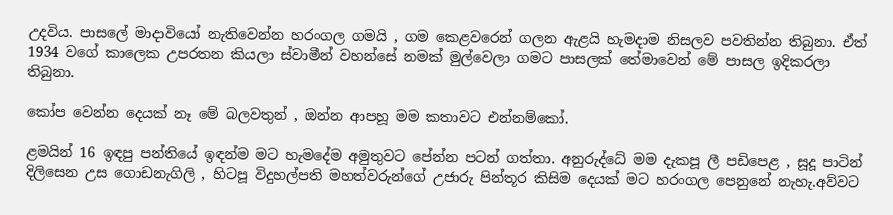උදවිය. පාසලේ මාදාවියෝ නැතිවෙන්න හරංගල ගමයි , ගම කෙළවරෙන් ගලන ඇළයි හැමදාම නිසලව පවතින්න තිබුනා. ඒත් 1934 වගේ කාලෙක උපරතන කියලා ස්වාමීන් වහන්සේ නමක් මුල්වෙලා ගමට පාසලක් තේමාවෙන් මේ පාසල ඉදිකරලා තිබුනා.

කෝප වෙන්න දෙයක් නෑ මේ බලවතුන් , ඔන්න ආපහූ මම කතාවට එන්නම්කෝ.

ළමයින් 16 ඉඳපු පන්තියේ ඉඳන්ම මට හැමදේම අමුතුවට පේන්න පටන් ගත්තා. අනුරුද්ධේ මම දැකපූ ලී පඩිපෙළ , සූදූ පාටින් දිලිසෙන උස ගොඩනැගිලි , හිටපූ විදුහල්පති මහත්වරුන්ගේ උජාරු පින්තූර කිසිම දෙයක් මට හරංගල පෙනුනේ නැහැ.අව්වට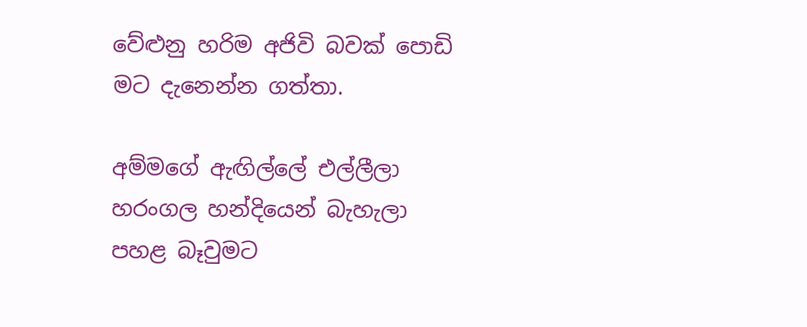වේළුනු හරිම අජිවි බවක් පොඩි මට දැනෙන්න ගත්තා.

අම්මගේ ඇඟිල්ලේ එල්ලීලා හරංගල හන්දියෙන් බැහැලා පහළ බෑවුමට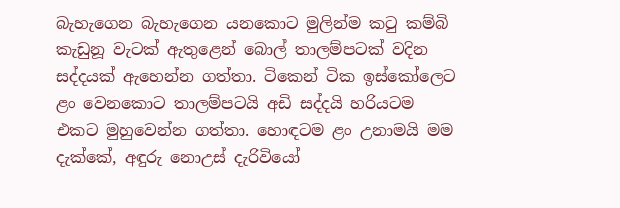බැහැගෙන බැහැගෙන යනකොට මුලින්ම කටු කම්බි කැඩුනූ වැටක් ඇතුළෙන් බොල් තාලම්පටක් වදින සද්දයක් ඇහෙන්න ගත්තා. ටිකෙන් ටික ඉස්කෝලෙට ළං වෙනකොට තාලම්පටයි අඩි සද්දයි හරියටම එකට මුහුවෙන්න ගත්තා. හොඳටම ළං උනාමයි මම දැක්කේ, අඳුරු නොඋස් දැරිවියෝ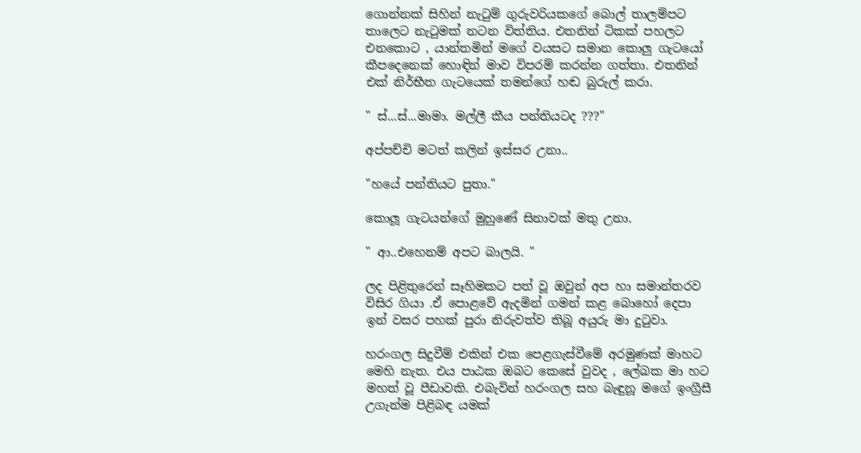ගොන්නක් සිහින් නැටුම් ගුරුවරියකගේ බොල් තාලම්පට තාලෙට නැටුමක් නටන විත්තිය. එතනින් ටිකක් පහලට එනකොට , යාන්තමින් මගේ වයසට සමාන කොලු ගැටයෝ කීපදෙනෙක් හොඳින් මාව විපරම් කරන්න ගත්තා. එතනින් එක් නිර්භීත ගැටයෙක් තමන්ගේ හඬ බුරුල් කරා.

" ස්...ස්...මාමා. මල්ලී කීය පන්තියටද ???"

අප්පච්චි මටත් කලින් ඉස්සර උනා..

"හයේ පන්තියට පුතා."

කොලූ ගැටයන්ගේ මුහුණේ සිනාවක් මතු උනා.

" ආ..එහෙනම් අපට බාලයි. "

ලද පිළිතුරෙන් සෑහිමකට පත් වූ ඔවුන් අප හා සමාන්තරව විසිර ගියා .ඒ පොළවේ ඇදමින් ගමන් කළ බොහෝ දෙපා ඉන් වසර පහක් පුරා නිරුවත්ව තිබූ අයුරු මා දුටුවා.

හරංගල සිදුවීම් එකින් එක පෙළගැස්වීමේ අරමුණක් මාහට මෙහි නැත. එය පාඨක ඔබට කෙසේ වුවද , ලේඛක මා හට මහත් වූ පීඩාවකි. එබැවින් හරංගල සහ බැඳුනූ මගේ ඉංග්‍රීසී උගැන්ම පිළිබඳ යමක්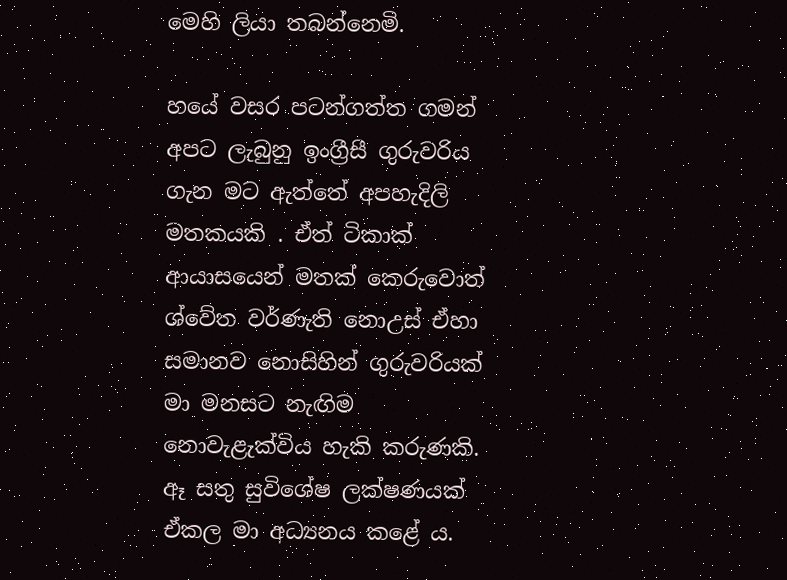මෙහි ලියා තබන්නෙමි.

හයේ වසර පටන්ගත්ත ගමන් අපට ලැබුනු ඉංග්‍රීසී ගුරුවරිය ගැන මට ඇත්තේ අපහැදිලි මතකයකි . ඒත් ටිකාක් ආයාසයෙන් මතක් කෙරුවොත් ශ්වේත වර්ණැති නොඋස් ඒහා සමානව නොසිහින් ගුරුවරියක් මා මනසට නැඟිම නොවැළැක්විය හැකි කරුණකි. ඈ සතු සුවිශේෂ ලක්ෂණයක් ඒකල මා අධ්‍යනය කළේ ය.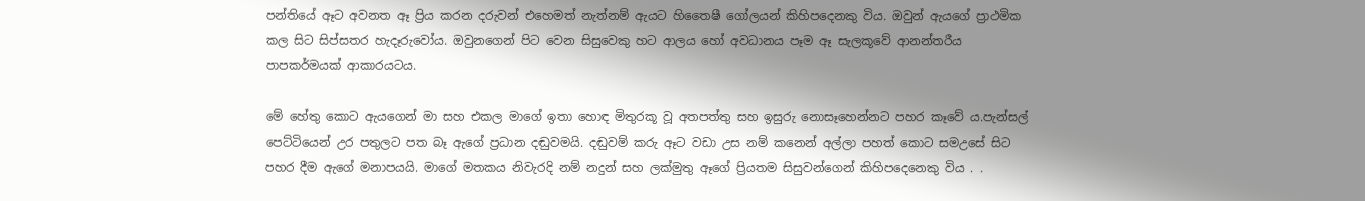පන්තියේ ඈට අවනත ඈ ප්‍රිය කරන දරුවන් එහෙමත් නැත්නම් ඇයට හිතෛෂී ගෝලයන් කිහිපදෙනකු විය. ඔවුන් ඇයගේ ප්‍රාථමික කල සිට සිප්සතර හැදෑරුවෝය. ඔවුනගෙන් පිට වෙන සිසුවෙකු හට ආලය හෝ අවධානය පෑම ඈ සැලකූවේ ආනන්තරීය පාපකර්මයක් ආකාරයටය.

මේ හේතු කොට ඇයගෙන් මා සහ එකල මාගේ ඉතා හොඳ මිතුරකූ වූ අතපත්තු සහ ඉසුරු නොසෑහෙන්නට පහර කෑවේ ය.පැන්සල් පෙට්ටියෙන් උර පතුලට පත බෑ ඇගේ ප්‍රධාන දඬුවමයි. දඬුවම් කරු ඈට වඩා උස නම් කනෙන් අල්ලා පහත් කොට සමඋසේ සිට පහර දීම ඇගේ මනාපයයි. මාගේ මතකය නිවැරදි නම් නදුන් සහ ලක්මුතු ඈගේ ප්‍රියතම සිසුවන්ගෙන් කිහිපදෙනෙකු විය . .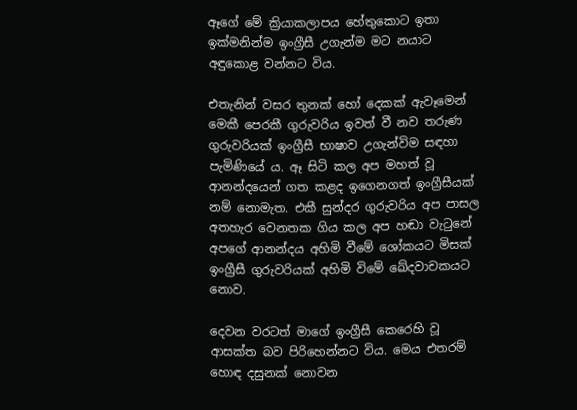ඈගේ මේ ක්‍රියාකලාපය හේතුකොට ඉතා ඉක්මනින්ම ඉංග්‍රීසී උගැන්ම මට නයාට අඳුකොළ වන්නට විය.

එතැනින් වසර තුනක් හෝ දෙකක් ඇවෑමෙන් මෙකී පෙරකී ගුරුවරිය ඉවත් වී නව තරුණ ගුරුවරියක් ඉංග්‍රීසී භාෂාව උගැන්විම සඳහා පැමිණියේ ය. ඈ සිටි කල අප මහත් වූ ආනන්දයෙන් ගත කළද ඉගෙනගත් ඉංග්‍රීසීයක් නම් නොමැත. එකී සුන්දර ගුරුවරිය අප පාසල අතහැර වෙනතක ගිය කල අප හඬා වැටුනේ අපගේ ආනන්දය අහිමි වීමේ ශෝකයට මිසක් ඉංග්‍රීසී ගුරුවරියක් අහිමි විමේ ඛේදවාචකයට නොව.

දෙවන වරටත් මාගේ ඉංග්‍රීසී කෙරෙහි වූ ආසක්ත බව පිරිහෙන්නට විය. මෙය එතරම් හොඳ දසුනක් නොවන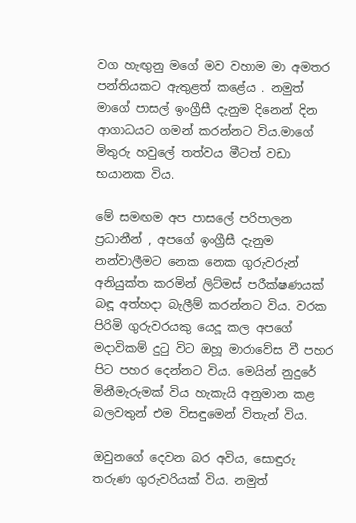වග හැඟුනු මගේ මව වහාම මා අමතර පන්තියකට ඇතුළත් කළේය . නමුත් මාගේ පාසල් ඉංග්‍රීසී දැනුම දිනෙන් දින ආගාධයට ගමන් කරන්නට විය.මාගේ මිතුරු හවුලේ තත්වය මීටත් වඩා භයානක විය.

මේ සමඟම අප පාසලේ පරිපාලන ප්‍රධානීන් , අපගේ ඉංග්‍රීසී දැනුම නන්වාලීමට නෙක නෙක ගුරුවරුන් අනියුක්ත කරමින් ලිට්මස් පරීක්ෂණයක් බඳූ අත්හදා බැලීම් කරන්නට විය. වරක පිරිමි ගුරුවරයකු යෙදූ කල අපගේ මදාවිකම් දුටු විට ඔහූ මාරාවේස වී පහර පිට පහර දෙන්නට විය. මෙයින් නුදුරේ මිනීමැරුමක් විය හැකැයි අනුමාන කළ බලවතුන් එම විසඳුමෙන් විතැන් විය.

ඔවුනගේ දෙවන බර අවිය, සොඳුරු තරුණ ගුරුවරියක් විය. නමුත්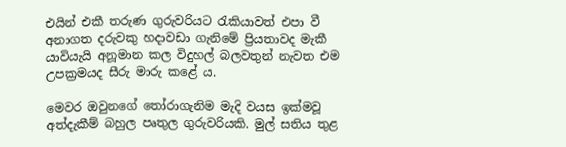එයින් එකී තරුණ ගුරුවරියට රැකියාවත් එපා වී අනාගත දරුවකු හදාවඩා ගැනිමේ ප්‍රියතාවද මැකී යාවියැයි අනූමාන කල විදුහල් බලවතුන් නැවත එම උපක්‍රමයද සීරු මාරු කළේ ය.

මෙවර ඔවුනගේ තෝරාගැනිම මැදි වයස ඉක්මවූ අත්දැකීම් බහුල පෘතුල ගුරුවරියකි. මුල් සතිය තුළ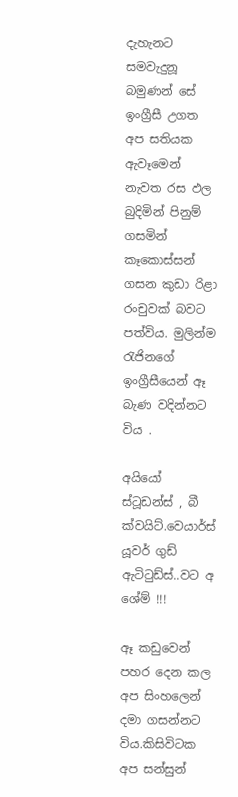දැහැනට සමවැදුනූ බමුණන් සේ ඉංග්‍රීසී උගත අප සතියක ඇවෑමෙන් නැවත රස ඵල බුදිමින් පිනුම් ගසමින් කෑකොස්සන් ගසන කුඩා රිළා රංචුවක් බවට පත්විය. මුලින්ම රැජිනගේ ඉංග්‍රීසීයෙන් ඈ බැණ වදින්නට විය .

අයියෝ ස්ටූඩන්ස් , බී ක්වයිට්.වෙයාර්ස් යූවර් ගුඩ් ඇටිටුඩ්ස්..වට අ ශේම් !!!

ඈ කඩුවෙන් පහර දෙන කල අප සිංහලෙන් දමා ගසන්නට විය.කිසිවිටක අප සන්සුන්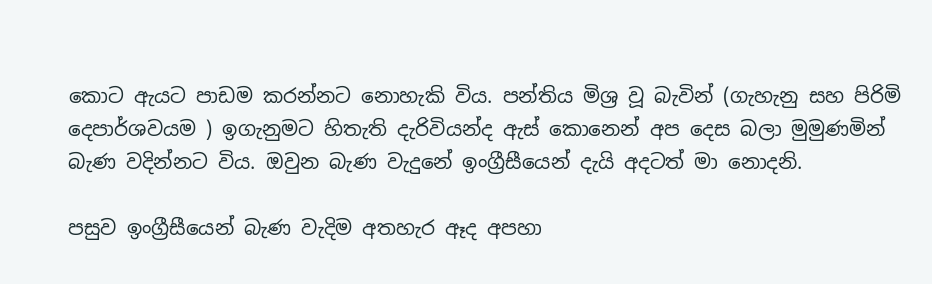කොට ඇයට පාඩම කරන්නට නොහැකි විය. පන්තිය මිශ්‍ර වූ බැවින් (ගැහැනු සහ පිරිමි දෙපාර්ශවයම ) ඉගැනුමට හිතැති දැරිවියන්ද ඇස් කොනෙන් අප දෙස බලා මුමුණමින් බැණ වදින්නට විය. ඔවුන බැණ වැදුනේ ඉංග්‍රීසීයෙන් දැයි අදටත් මා නොදනි.

පසුව ඉංග්‍රීසීයෙන් බැණ වැදිම අතහැර ඈද අපහා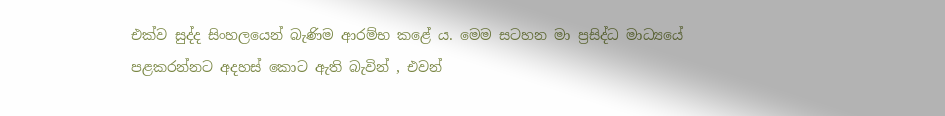එක්ව සුද්ද සිංහලයෙන් බැණිම ආරම්භ කළේ ය. මෙම සටහන මා ප්‍රසිද්ධ මාධ්‍යයේ පළකරන්නට අදහස් කොට ඇති බැවින් , එවන්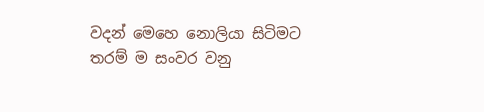වදන් මෙහෙ නොලියා සිටිමට තරම් ම සංවර වනු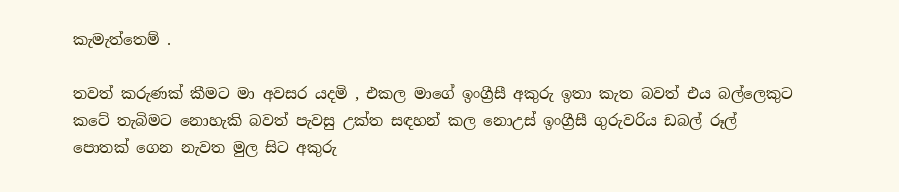කැමැත්තෙම් .

තවත් කරුණක් කීමට මා අවසර යදමි , එකල මාගේ ඉංග්‍රීසී අකුරු ඉතා කැත බවත් එය බල්ලෙකුට කටේ තැබිමට නොහැකි බවත් පැවසු උක්ත සඳහන් කල නොඋස් ඉංග්‍රීසී ගුරුවරිය ඩබල් රූල් පොතක් ගෙන නැවත මුල සිට අකුරු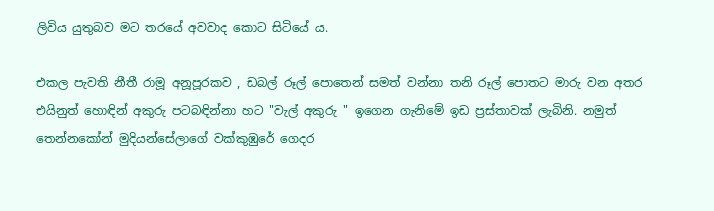ලිවිය යුතුබව මට තරයේ අවවාද කොට සිටියේ ය.

එකල පැවති නීතී රාමූ අනූපූරකව , ඩබල් රූල් පොතෙන් සමත් වන්නා තනි රූල් පොතට මාරු වන අතර එයිනුත් හොඳින් අකුරු පටබඳින්නා හට "වැල් අකුරු " ඉගෙන ගැනිමේ ඉඩ ප්‍රස්තාවක් ලැබිනි. නමුත් තෙන්නකෝන් මුදියන්සේලාගේ වක්කුඹුරේ ගෙදර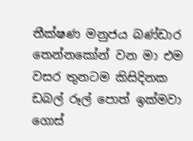තීක්ෂණ මනුජය බණ්ඩාර තෙන්නකෝන් වන මා එම වසර තුනටම කිසිදිනක ඩබල් රූල් පොත් ඉක්මවා ගොස්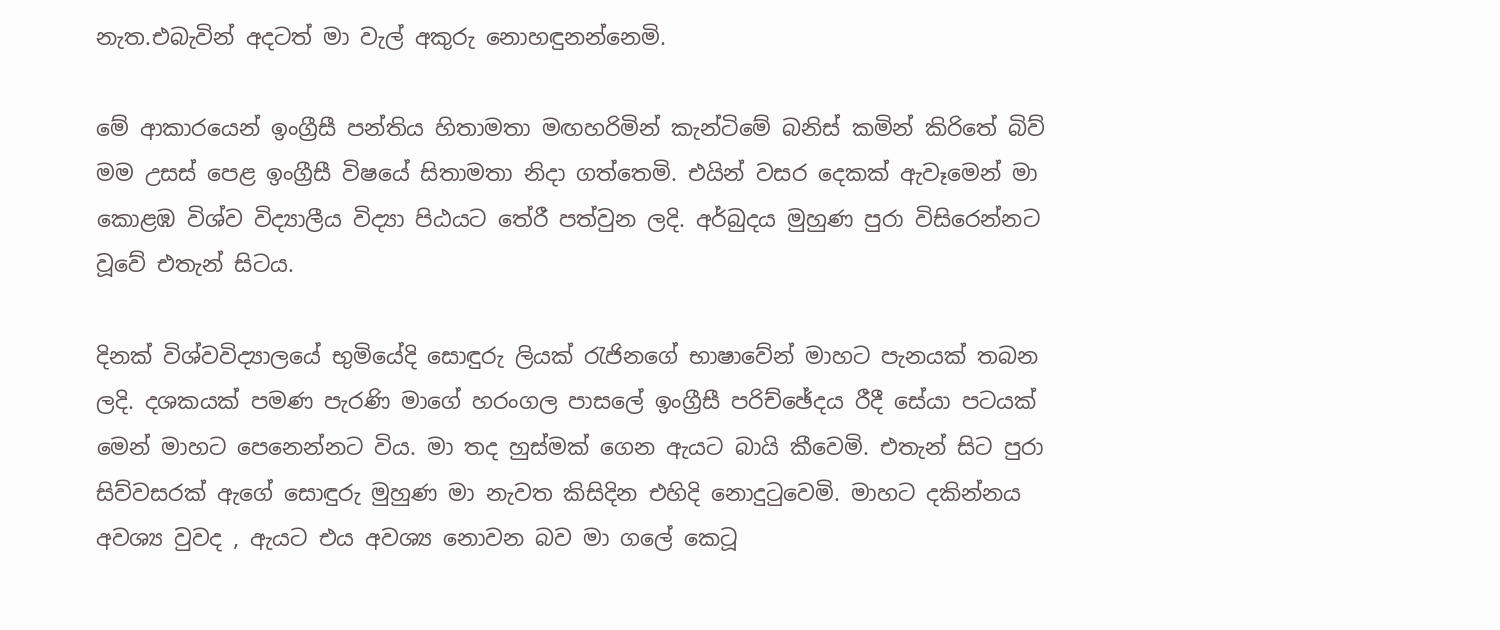නැත.එබැවින් අදටත් මා වැල් අකුරු නොහඳුනන්නෙමි.

මේ ආකාරයෙන් ඉංග්‍රීසී පන්තිය හිතාමතා මඟහරිමින් කැන්ටිමේ බනිස් කමින් කිරිතේ බිව් මම උසස් පෙළ ඉංග්‍රීසී විෂයේ සිතාමතා නිදා ගත්තෙමි. එයින් වසර දෙකක් ඇවෑමෙන් මා කොළඹ විශ්ව විද්‍යාලීය විද්‍යා පිඨයට තේරී පත්වුන ලදි. අර්බුදය මුහුණ පුරා විසිරෙන්නට වූවේ එතැන් සිටය.

දිනක් විශ්වවිද්‍යාලයේ භුමියේදි සොඳුරු ලියක් රැජිනගේ භාෂාවේන් මාහට පැනයක් තබන ලදි. දශකයක් පමණ පැරණි මාගේ හරංගල පාසලේ ඉංග්‍රීසී පරිච්ඡේදය රීදී සේයා පටයක් මෙන් මාහට පෙනෙන්නට විය. මා තද හුස්මක් ගෙන ඇයට බායි කීවෙමි. එතැන් සිට පුරා සිව්වසරක් ඇගේ සොඳුරු මුහුණ මා නැවත කිසිදින එහිදි නොදුටුවෙමි. මාහට දකින්නය අවශ්‍ය වුවද , ඇයට එය අවශ්‍ය නොවන බව මා ගලේ කෙටූ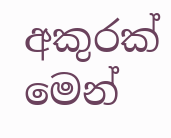අකුරක් මෙන්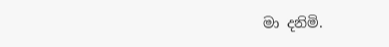මා දනිමි.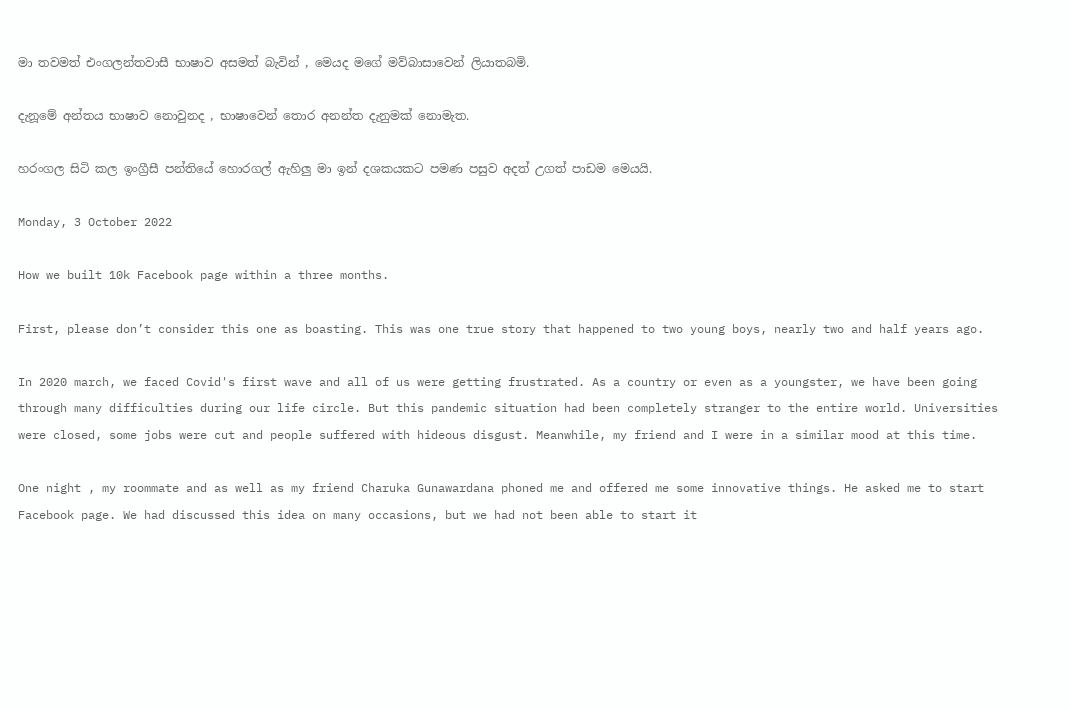මා තවමත් එංගලන්තවාසී භාෂාව අසමත් බැවින් , මෙයද මගේ මව්බාසාවෙන් ලියාතබමි.

දැනූමේ අන්තය භාෂාව නොවුනද , භාෂාවෙන් තොර අනන්ත දැනුමක් නොමැත.

හරංගල සිටි කල ඉංග්‍රීසී පන්තියේ හොරගල් ඇහිලු මා ඉන් දශකයකට පමණ පසුව අදත් උගත් පාඩම මෙයයි.

Monday, 3 October 2022

How we built 10k Facebook page within a three months.

First, please don’t consider this one as boasting. This was one true story that happened to two young boys, nearly two and half years ago.

In 2020 march, we faced Covid's first wave and all of us were getting frustrated. As a country or even as a youngster, we have been going through many difficulties during our life circle. But this pandemic situation had been completely stranger to the entire world. Universities were closed, some jobs were cut and people suffered with hideous disgust. Meanwhile, my friend and I were in a similar mood at this time.

One night , my roommate and as well as my friend Charuka Gunawardana phoned me and offered me some innovative things. He asked me to start Facebook page. We had discussed this idea on many occasions, but we had not been able to start it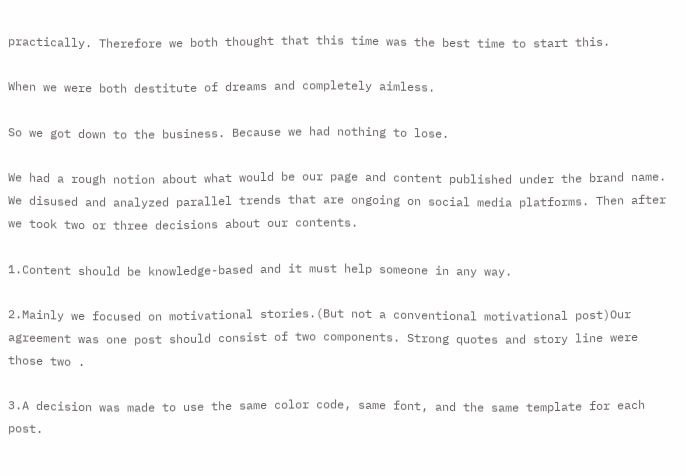practically. Therefore we both thought that this time was the best time to start this.

When we were both destitute of dreams and completely aimless.

So we got down to the business. Because we had nothing to lose.

We had a rough notion about what would be our page and content published under the brand name. We disused and analyzed parallel trends that are ongoing on social media platforms. Then after we took two or three decisions about our contents.

1.Content should be knowledge-based and it must help someone in any way.

2.Mainly we focused on motivational stories.(But not a conventional motivational post)Our agreement was one post should consist of two components. Strong quotes and story line were those two .

3.A decision was made to use the same color code, same font, and the same template for each post.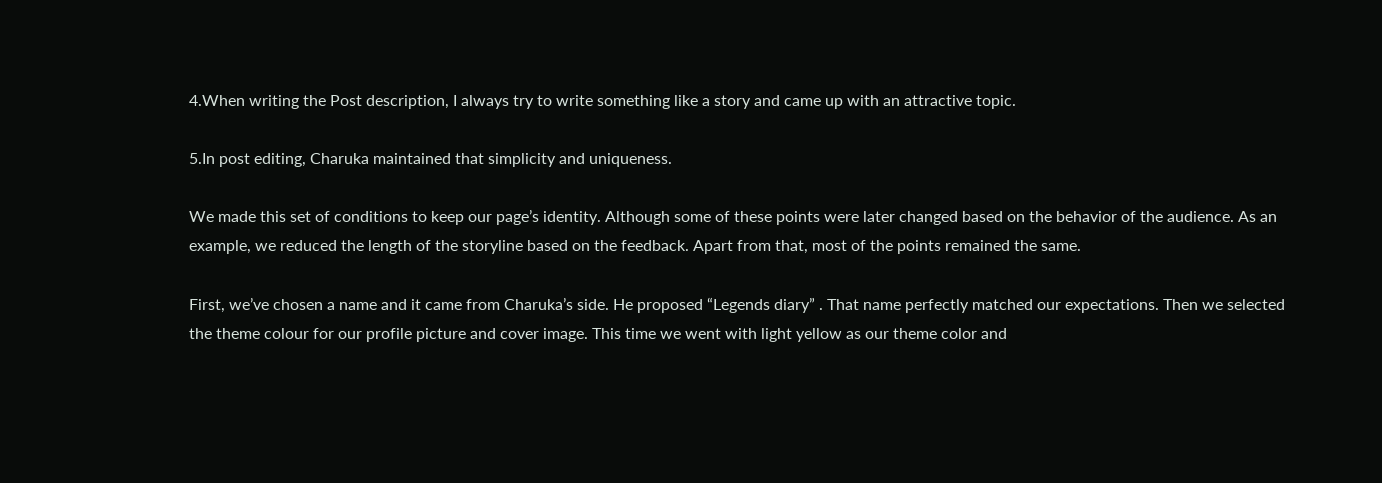4.When writing the Post description, I always try to write something like a story and came up with an attractive topic.

5.In post editing, Charuka maintained that simplicity and uniqueness.

We made this set of conditions to keep our page’s identity. Although some of these points were later changed based on the behavior of the audience. As an example, we reduced the length of the storyline based on the feedback. Apart from that, most of the points remained the same.

First, we’ve chosen a name and it came from Charuka’s side. He proposed “Legends diary” . That name perfectly matched our expectations. Then we selected the theme colour for our profile picture and cover image. This time we went with light yellow as our theme color and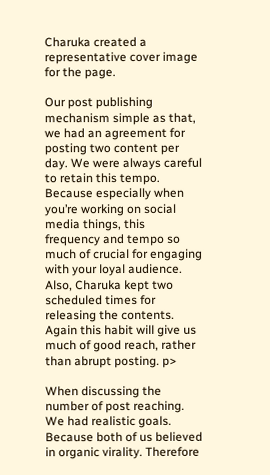Charuka created a representative cover image for the page.

Our post publishing mechanism simple as that, we had an agreement for posting two content per day. We were always careful to retain this tempo. Because especially when you’re working on social media things, this frequency and tempo so much of crucial for engaging with your loyal audience. Also, Charuka kept two scheduled times for releasing the contents. Again this habit will give us much of good reach, rather than abrupt posting. p>

When discussing the number of post reaching. We had realistic goals. Because both of us believed in organic virality. Therefore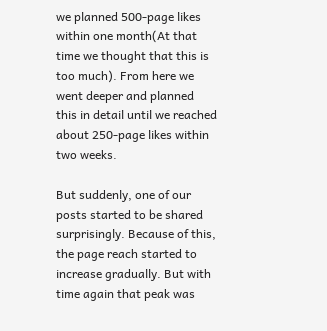we planned 500-page likes within one month(At that time we thought that this is too much). From here we went deeper and planned this in detail until we reached about 250-page likes within two weeks.

But suddenly, one of our posts started to be shared surprisingly. Because of this, the page reach started to increase gradually. But with time again that peak was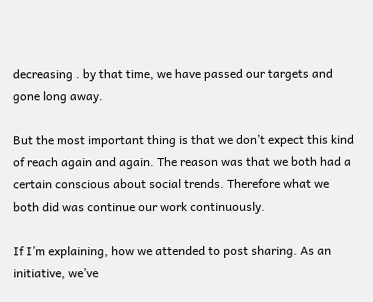decreasing . by that time, we have passed our targets and gone long away.

But the most important thing is that we don’t expect this kind of reach again and again. The reason was that we both had a certain conscious about social trends. Therefore what we both did was continue our work continuously.

If I’m explaining, how we attended to post sharing. As an initiative, we’ve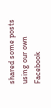shared some posts using our own Facebook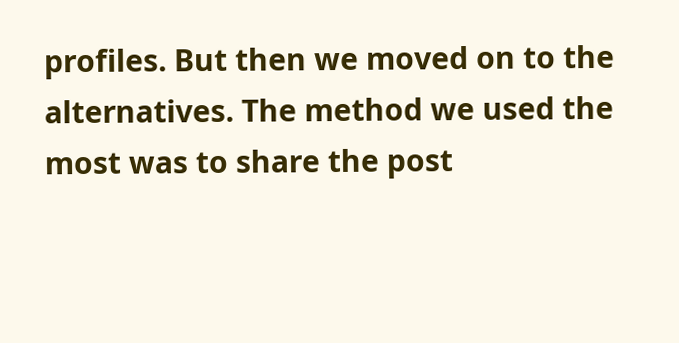profiles. But then we moved on to the alternatives. The method we used the most was to share the post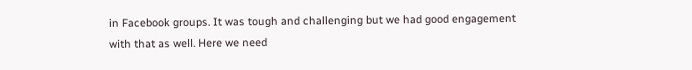in Facebook groups. It was tough and challenging but we had good engagement with that as well. Here we need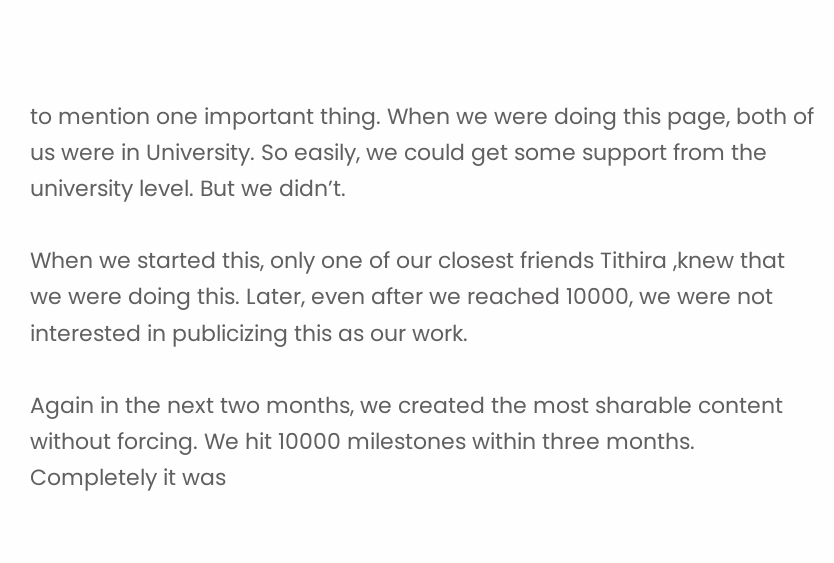to mention one important thing. When we were doing this page, both of us were in University. So easily, we could get some support from the university level. But we didn’t.

When we started this, only one of our closest friends Tithira ,knew that we were doing this. Later, even after we reached 10000, we were not interested in publicizing this as our work.

Again in the next two months, we created the most sharable content without forcing. We hit 10000 milestones within three months. Completely it was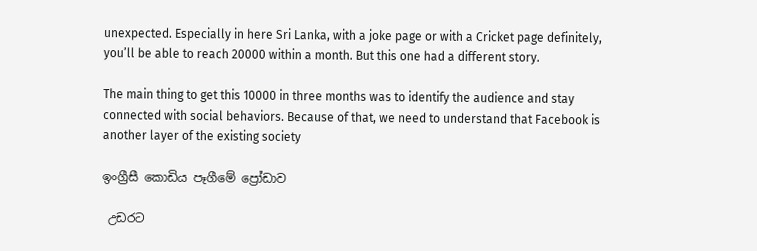unexpected. Especially in here Sri Lanka, with a joke page or with a Cricket page definitely, you’ll be able to reach 20000 within a month. But this one had a different story.

The main thing to get this 10000 in three months was to identify the audience and stay connected with social behaviors. Because of that, we need to understand that Facebook is another layer of the existing society

ඉංග්‍රීසී කොඩිය පෑගීමේ ප්‍රෝඩාව

 උඩරට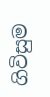ගිවිසුම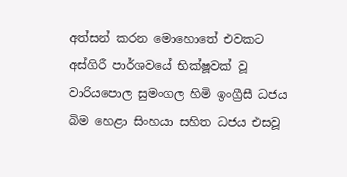අත්සන් කරන මොහොතේ එවකට අස්ගිරී පාර්ශවයේ භික්ෂූවක් වූ වාරියපොල සුමංගල හිමි ඉංග්‍රීසී ධජය බිම හෙළා සිංහයා සහිත ධජය එසවූ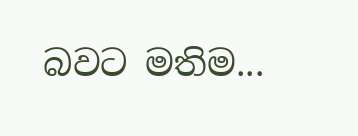බවට මතිම...